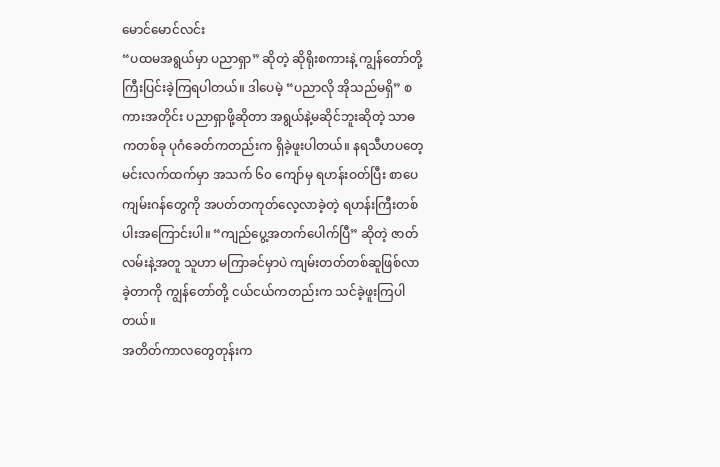မောင်မောင်လင်း
“ပထမအရွယ်မှာ ပညာရှာ” ဆိုတဲ့ ဆိုရိုးစကားနဲ့ ကျွန်တော်တို့ ကြီးပြင်းခဲ့ကြရပါတယ်။ ဒါပေမဲ့ “ပညာလို အိုသည်မရှိ” စကားအတိုင်း ပညာရှာဖို့ဆိုတာ အရွယ်နဲ့မဆိုင်ဘူးဆိုတဲ့ သာဓကတစ်ခု ပုဂံခေတ်ကတည်းက ရှိခဲ့ဖူးပါတယ်။ နရသီဟပတေ့မင်းလက်ထက်မှာ အသက် ၆၀ ကျော်မှ ရဟန်းဝတ်ပြီး စာပေကျမ်းဂန်တွေကို အပတ်တကုတ်လေ့လာခဲ့တဲ့ ရဟန်းကြီးတစ်ပါးအကြောင်းပါ။ “ကျည်ပွေ့အတက်ပေါက်ပြီ” ဆိုတဲ့ ဇာတ်လမ်းနဲ့အတူ သူဟာ မကြာခင်မှာပဲ ကျမ်းတတ်တစ်ဆူဖြစ်လာခဲ့တာကို ကျွန်တော်တို့ ငယ်ငယ်ကတည်းက သင်ခဲ့ဖူးကြပါတယ်။
အတိတ်ကာလတွေတုန်းက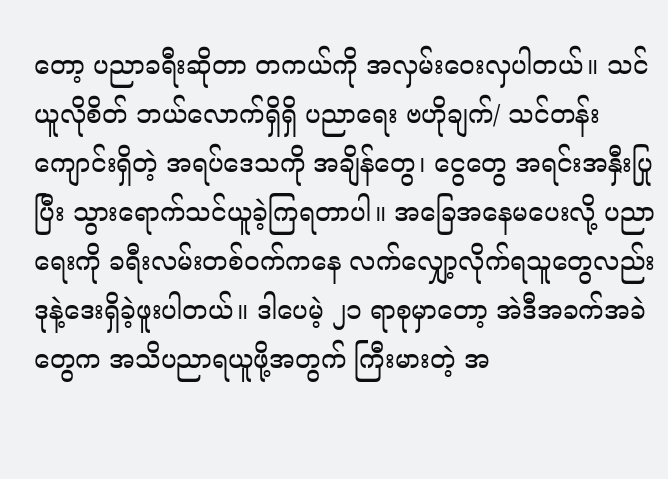တော့ ပညာခရီးဆိုတာ တကယ်ကို အလှမ်းဝေးလှပါတယ်။ သင်ယူလိုစိတ် ဘယ်လောက်ရှိရှိ ပညာရေး ဗဟိုချက်/ သင်တန်းကျောင်းရှိတဲ့ အရပ်ဒေသကို အချိန်တွေ၊ ငွေတွေ အရင်းအနှီးပြုပြီး သွားရောက်သင်ယူခဲ့ကြရတာပါ။ အခြေအနေမပေးလို့ ပညာရေးကို ခရီးလမ်းတစ်ဝက်ကနေ လက်လျှော့လိုက်ရသူတွေလည်း ဒုနဲ့ဒေးရှိခဲ့ဖူးပါတယ်။ ဒါပေမဲ့ ၂၁ ရာစုမှာတော့ အဲဒီအခက်အခဲတွေက အသိပညာရယူဖို့အတွက် ကြီးမားတဲ့ အ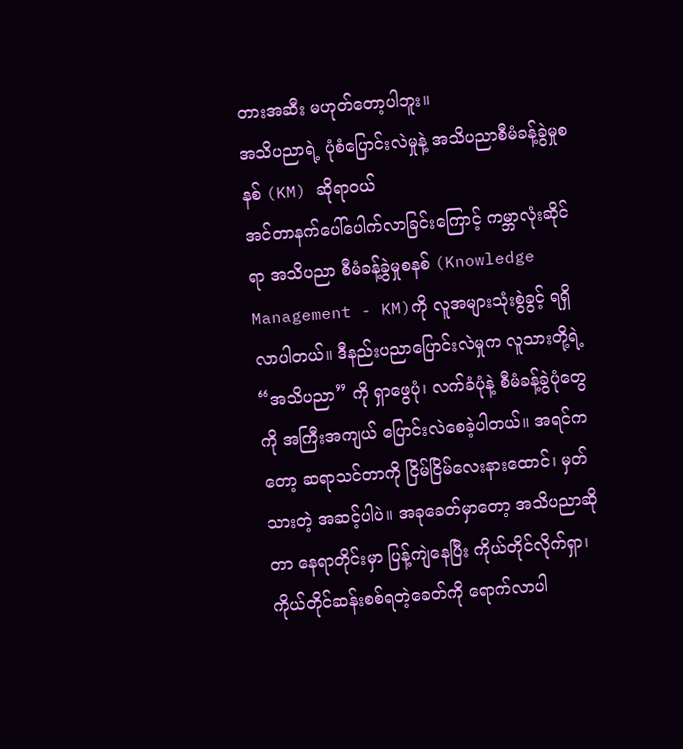တားအဆီး မဟုတ်တော့ပါဘူး။
အသိပညာရဲ့ ပုံစံပြောင်းလဲမှုနဲ့ အသိပညာစီမံခန့်ခွဲမှုစနစ် (KM) ဆိုရာဝယ်
အင်တာနက်ပေါ်ပေါက်လာခြင်းကြောင့် ကမ္ဘာလုံးဆိုင်ရာ အသိပညာ စီမံခန့်ခွဲမှုစနစ် (Knowledge Management - KM)ကို လူအများသုံးစွဲခွင့် ရရှိလာပါတယ်။ ဒီနည်းပညာပြောင်းလဲမှုက လူသားတို့ရဲ့ “အသိပညာ” ကို ရှာဖွေပုံ၊ လက်ခံပုံနဲ့ စီမံခန့်ခွဲပုံတွေကို အကြီးအကျယ် ပြောင်းလဲစေခဲ့ပါတယ်။ အရင်ကတော့ ဆရာသင်တာကို ငြိမ်ငြိမ်လေးနားထောင်၊ မှတ်သားတဲ့ အဆင့်ပါပဲ။ အခုခေတ်မှာတော့ အသိပညာဆိုတာ နေရာတိုင်းမှာ ပြန့်ကျဲနေပြီး ကိုယ်တိုင်လိုက်ရှာ၊ ကိုယ်တိုင်ဆန်းစစ်ရတဲ့ခေတ်ကို ရောက်လာပါ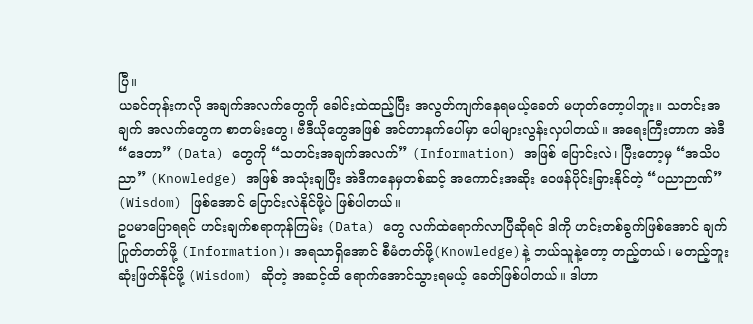ပြီ။
ယခင်တုန်းကလို အချက်အလက်တွေကို ခေါင်းထဲထည့်ပြီး အလွတ်ကျက်နေရမယ့်ခေတ် မဟုတ်တော့ပါဘူး။ သတင်းအချက် အလက်တွေက စာတမ်းတွေ၊ ဗီဒီယိုတွေအဖြစ် အင်တာနက်ပေါ်မှာ ပေါများလွန်းလှပါတယ်။ အရေးကြီးတာက အဲဒီ “ဒေတာ” (Data) တွေကို “သတင်းအချက်အလက်” (Information) အဖြစ် ပြောင်းလဲ၊ ပြီးတော့မှ “အသိပညာ” (Knowledge) အဖြစ် အသုံးချပြီး အဲဒီကနေမှတစ်ဆင့် အကောင်းအဆိုး ဝေဖန်ပိုင်းခြားနိုင်တဲ့ “ပညာဉာဏ်” (Wisdom) ဖြစ်အောင် ပြောင်းလဲနိုင်ဖို့ပဲ ဖြစ်ပါတယ်။
ဥပမာပြောရရင် ဟင်းချက်စရာကုန်ကြမ်း (Data) တွေ လက်ထဲရောက်လာပြီဆိုရင် ဒါကို ဟင်းတစ်ခွက်ဖြစ်အောင် ချက်ပြုတ်တတ်ဖို့ (Information)၊ အရသာရှိအောင် စီမံတတ်ဖို့(Knowledge)နဲ့ ဘယ်သူနဲ့တော့ တည့်တယ်၊ မတည့်ဘူး ဆုံးဖြတ်နိုင်ဖို့ (Wisdom) ဆိုတဲ့ အဆင့်ထိ ရောက်အောင်သွားရမယ့် ခေတ်ဖြစ်ပါတယ်။ ဒါဟာ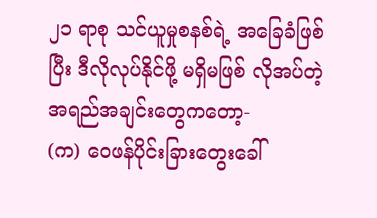၂၁ ရာစု သင်ယူမှုစနစ်ရဲ့ အခြေခံဖြစ်ပြီး ဒီလိုလုပ်နိုင်ဖို့ မရှိမဖြစ် လိုအပ်တဲ့ အရည်အချင်းတွေကတော့-
(က) ဝေဖန်ပိုင်းခြားတွေးခေါ်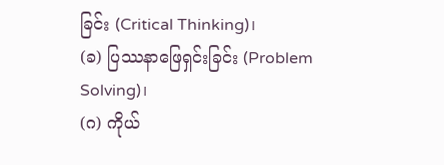ခြင်း (Critical Thinking)၊
(ခ) ပြဿနာဖြေရှင်းခြင်း (Problem Solving)၊
(ဂ) ကိုယ်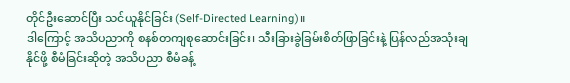တိုင်ဦးဆောင်ပြီး သင်ယူနိုင်ခြင်း (Self-Directed Learning)။
ဒါကြောင့် အသိပညာကို စနစ်တကျစုဆောင်းခြင်း၊ သီးခြားခွဲခြမ်းစိတ်ဖြာခြင်းနဲ့ ပြန်လည်အသုံးချနိုင်ဖို့ စီမံခြင်းဆိုတဲ့ အသိပညာ စီမံခန့်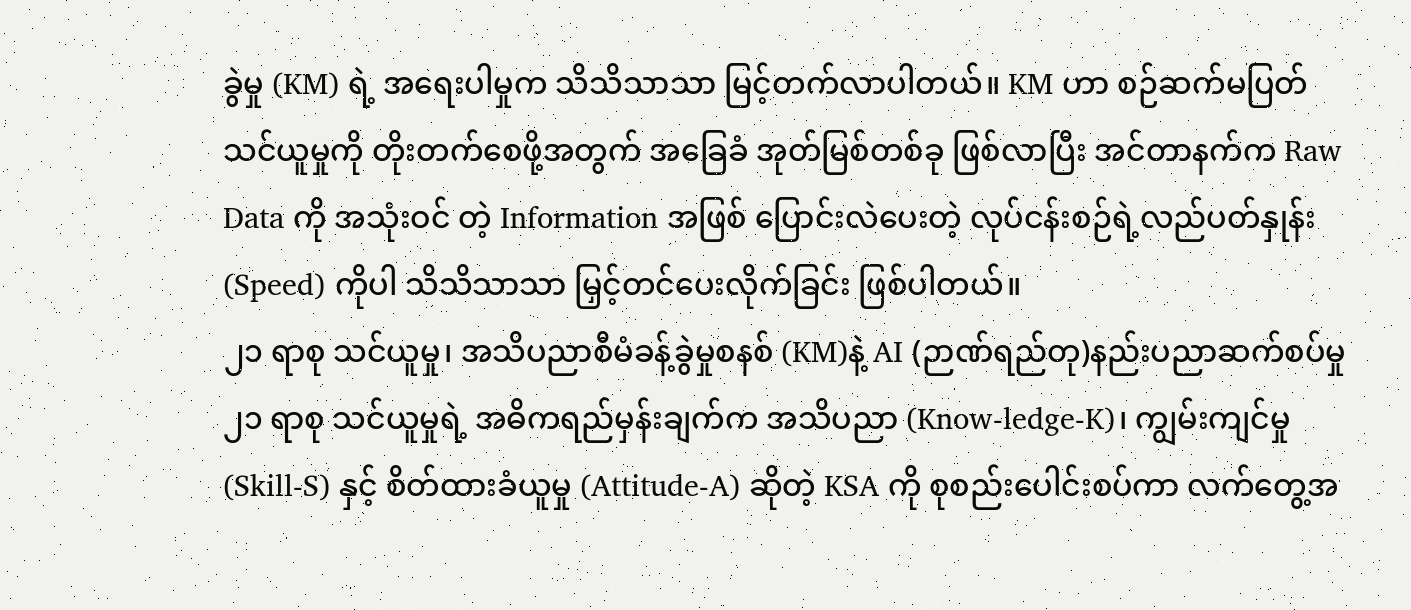ခွဲမှု (KM) ရဲ့ အရေးပါမှုက သိသိသာသာ မြင့်တက်လာပါတယ်။ KM ဟာ စဉ်ဆက်မပြတ်သင်ယူမှုကို တိုးတက်စေဖို့အတွက် အခြေခံ အုတ်မြစ်တစ်ခု ဖြစ်လာပြီး အင်တာနက်က Raw Data ကို အသုံးဝင် တဲ့ Information အဖြစ် ပြောင်းလဲပေးတဲ့ လုပ်ငန်းစဉ်ရဲ့လည်ပတ်နှုန်း (Speed) ကိုပါ သိသိသာသာ မြှင့်တင်ပေးလိုက်ခြင်း ဖြစ်ပါတယ်။
၂၁ ရာစု သင်ယူမှု၊ အသိပညာစီမံခန့်ခွဲမှုစနစ် (KM)နဲ့ AI (ဉာဏ်ရည်တု)နည်းပညာဆက်စပ်မှု
၂၁ ရာစု သင်ယူမှုရဲ့ အဓိကရည်မှန်းချက်က အသိပညာ (Know-ledge-K)၊ ကျွမ်းကျင်မှု (Skill-S) နှင့် စိတ်ထားခံယူမှု (Attitude-A) ဆိုတဲ့ KSA ကို စုစည်းပေါင်းစပ်ကာ လက်တွေ့အ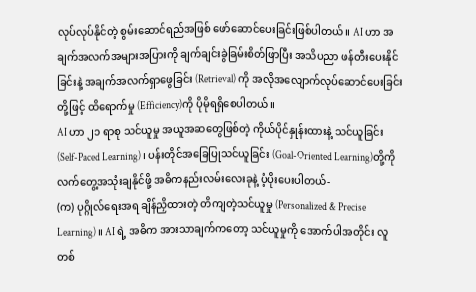လုပ်လုပ်နိုင်တဲ့ စွမ်းဆောင်ရည်အဖြစ် ဖော်ဆောင်ပေးခြင်းဖြစ်ပါတယ်။ AI ဟာ အချက်အလက်အများအပြားကို ချက်ချင်းခွဲခြမ်းစိတ်ဖြာပြီး အသိပညာ ဖန်တီးပေးနိုင်ခြင်းနဲ့ အချက်အလက်ရှာဖွေခြင်း (Retrieval) ကို အလိုအလျောက်လုပ်ဆောင်ပေးခြင်းတို့ဖြင့် ထိရောက်မှု (Efficiency)ကို ပိုမိုရရှိစေပါတယ်။
AI ဟာ ၂၁ ရာစု သင်ယူမှု အယူအဆတွေဖြစ်တဲ့ ကိုယ်ပိုင်နှုန်းထားနဲ့ သင်ယူခြင်း (Self-Paced Learning) ၊ ပန်းတိုင်အခြေပြုသင်ယူခြင်း (Goal-Oriented Learning)တို့ကို လက်တွေ့အသုံးချနိုင်ဖို့ အဓိကနည်းလမ်းလေးခုနဲ့ ပံ့ပိုးပေးပါတယ်-
(က) ပုဂ္ဂိုလ်ရေးအရ ချိန်ညှိထားတဲ့ တိကျတဲ့သင်ယူမှု (Personalized & Precise Learning)။ AI ရဲ့ အဓိက အားသာချက်ကတော့ သင်ယူမှုကို အောက်ပါအတိုင်း လူတစ်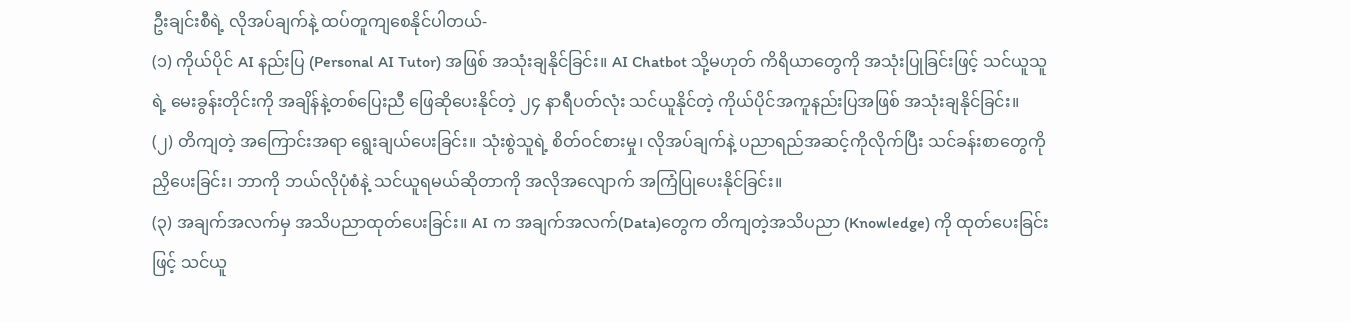ဦးချင်းစီရဲ့ လိုအပ်ချက်နဲ့ ထပ်တူကျစေနိုင်ပါတယ်-
(၁) ကိုယ်ပိုင် AI နည်းပြ (Personal AI Tutor) အဖြစ် အသုံးချနိုင်ခြင်း။ AI Chatbot သို့မဟုတ် ကိရိယာတွေကို အသုံးပြုခြင်းဖြင့် သင်ယူသူရဲ့ မေးခွန်းတိုင်းကို အချိန်နဲ့တစ်ပြေးညီ ဖြေဆိုပေးနိုင်တဲ့ ၂၄ နာရီပတ်လုံး သင်ယူနိုင်တဲ့ ကိုယ်ပိုင်အကူနည်းပြအဖြစ် အသုံးချနိုင်ခြင်း။
(၂) တိကျတဲ့ အကြောင်းအရာ ရွေးချယ်ပေးခြင်း။ သုံးစွဲသူရဲ့ စိတ်ဝင်စားမှု၊ လိုအပ်ချက်နဲ့ ပညာရည်အဆင့်ကိုလိုက်ပြီး သင်ခန်းစာတွေကို ညှိပေးခြင်း၊ ဘာကို ဘယ်လိုပုံစံနဲ့ သင်ယူရမယ်ဆိုတာကို အလိုအလျောက် အကြံပြုပေးနိုင်ခြင်း။
(၃) အချက်အလက်မှ အသိပညာထုတ်ပေးခြင်း။ AI က အချက်အလက်(Data)တွေက တိကျတဲ့အသိပညာ (Knowledge) ကို ထုတ်ပေးခြင်းဖြင့် သင်ယူ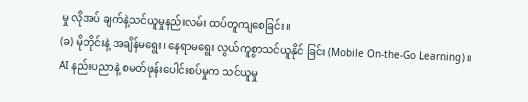မှု လိုအပ် ချက်နဲ့သင်ယူမှုနည်းလမ်း ထပ်တူကျစေခြင်း။
(ခ) မိုဘိုင်းနဲ့ အချိန်မရွေး၊ နေရာမရွေး လွယ်ကူစွာသင်ယူနိုင် ခြင်း (Mobile On-the-Go Learning)။ AI နည်းပညာနဲ့ စမတ်ဖုန်းပေါင်းစပ်မှုက သင်ယူမှု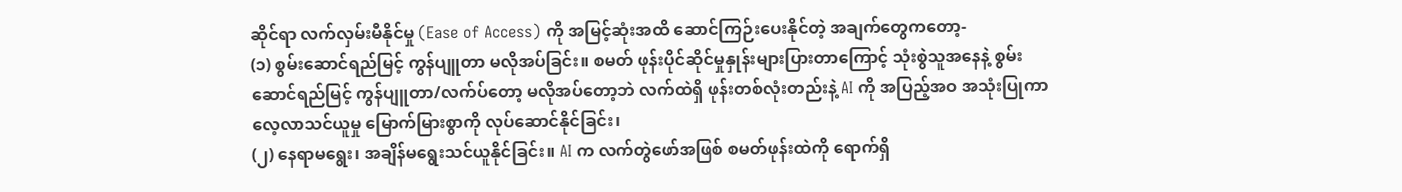ဆိုင်ရာ လက်လှမ်းမီနိုင်မှု (Ease of Access) ကို အမြင့်ဆုံးအထိ ဆောင်ကြဉ်းပေးနိုင်တဲ့ အချက်တွေကတော့-
(၁) စွမ်းဆောင်ရည်မြင့် ကွန်ပျူတာ မလိုအပ်ခြင်း။ စမတ် ဖုန်းပိုင်ဆိုင်မှုနှုန်းများပြားတာကြောင့် သုံးစွဲသူအနေနဲ့ စွမ်းဆောင်ရည်မြင့် ကွန်ပျူတာ/လက်ပ်တော့ မလိုအပ်တော့ဘဲ လက်ထဲရှိ ဖုန်းတစ်လုံးတည်းနဲ့ AI ကို အပြည့်အဝ အသုံးပြုကာ လေ့လာသင်ယူမှု မြောက်မြားစွာကို လုပ်ဆောင်နိုင်ခြင်း၊
(၂) နေရာမရွေး၊ အချိန်မရွေးသင်ယူနိုင်ခြင်း။ AI က လက်တွဲဖော်အဖြစ် စမတ်ဖုန်းထဲကို ရောက်ရှိ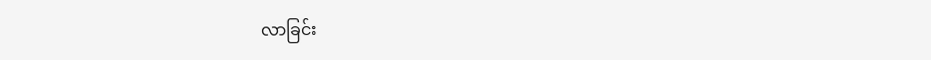လာခြင်း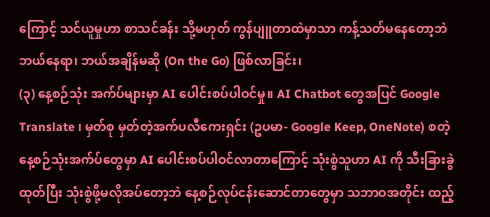ကြောင့် သင်ယူမှုဟာ စာသင်ခန်း သို့မဟုတ် ကွန်ပျူတာထဲမှာသာ ကန့်သတ်မနေတော့ဘဲ ဘယ်နေရာ၊ ဘယ်အချိန်မဆို (On the Go) ဖြစ်လာခြင်း၊
(၃) နေ့စဉ်သုံး အက်ပ်များမှာ AI ပေါင်းစပ်ပါဝင်မှု။ AI Chatbot တွေအပြင် Google Translate ၊ မှတ်စု မှတ်တဲ့အက်ပလီကေးရှင်း (ဥပမာ- Google Keep, OneNote) စတဲ့ နေ့စဉ်သုံးအက်ပ်တွေမှာ AI ပေါင်းစပ်ပါဝင်လာတာကြောင့် သုံးစွဲသူဟာ AI ကို သီးခြားခွဲထုတ်ပြီး သုံးစွဲဖို့မလိုအပ်တော့ဘဲ နေ့စဉ်လုပ်ငန်းဆောင်တာတွေမှာ သဘာဝအတိုင်း ထည့်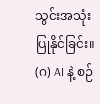သွင်းအသုံးပြုနိုင်ခြင်း။
(ဂ) AI နဲ့ စဉ်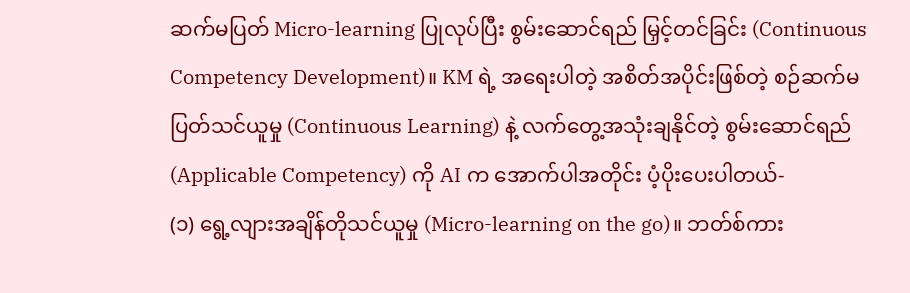ဆက်မပြတ် Micro-learning ပြုလုပ်ပြီး စွမ်းဆောင်ရည် မြှင့်တင်ခြင်း (Continuous Competency Development)။ KM ရဲ့ အရေးပါတဲ့ အစိတ်အပိုင်းဖြစ်တဲ့ စဉ်ဆက်မပြတ်သင်ယူမှု (Continuous Learning) နဲ့ လက်တွေ့အသုံးချနိုင်တဲ့ စွမ်းဆောင်ရည် (Applicable Competency) ကို AI က အောက်ပါအတိုင်း ပံ့ပိုးပေးပါတယ်-
(၁) ရွေ့လျားအချိန်တိုသင်ယူမှု (Micro-learning on the go)။ ဘတ်စ်ကား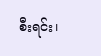စီးရင်း၊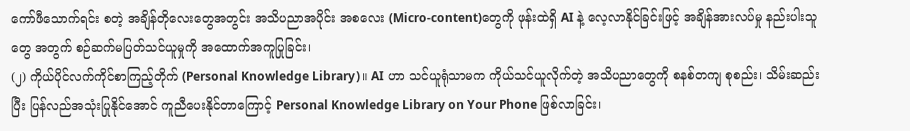ကော်ဖီသောက်ရင်း စတဲ့ အချိန်တိုလေးတွေအတွင်း အသိပညာအပိုင်း အစလေး (Micro-content)တွေကို ဖုန်းထဲရှိ AI နဲ့ လေ့လာနိုင်ခြင်းဖြင့် အချိန်အားလပ်မှု နည်းပါးသူတွေ အတွက် စဉ်ဆက်မပြတ်သင်ယူမှုကို အထောက်အကူပြုခြင်း၊
(၂) ကိုယ်ပိုင်လက်ကိုင်စာကြည့်တိုက် (Personal Knowledge Library)။ AI ဟာ သင်ယူရုံသာမက ကိုယ်သင်ယူလိုက်တဲ့ အသိပညာတွေကို စနစ်တကျ စုစည်း၊ သိမ်းဆည်းပြီး ပြန်လည်အသုံးပြုနိုင်အောင် ကူညီပေးနိုင်တာကြောင့် Personal Knowledge Library on Your Phone ဖြစ်လာခြင်း၊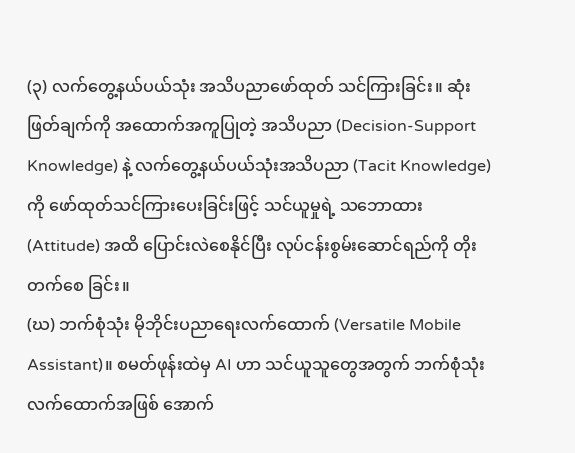(၃) လက်တွေ့နယ်ပယ်သုံး အသိပညာဖော်ထုတ် သင်ကြားခြင်း။ ဆုံးဖြတ်ချက်ကို အထောက်အကူပြုတဲ့ အသိပညာ (Decision-Support Knowledge) နဲ့ လက်တွေ့နယ်ပယ်သုံးအသိပညာ (Tacit Knowledge) ကို ဖော်ထုတ်သင်ကြားပေးခြင်းဖြင့် သင်ယူမှုရဲ့ သဘောထား (Attitude) အထိ ပြောင်းလဲစေနိုင်ပြီး လုပ်ငန်းစွမ်းဆောင်ရည်ကို တိုးတက်စေ ခြင်း။
(ဃ) ဘက်စုံသုံး မိုဘိုင်းပညာရေးလက်ထောက် (Versatile Mobile Assistant)။ စမတ်ဖုန်းထဲမှ AI ဟာ သင်ယူသူတွေအတွက် ဘက်စုံသုံးလက်ထောက်အဖြစ် အောက်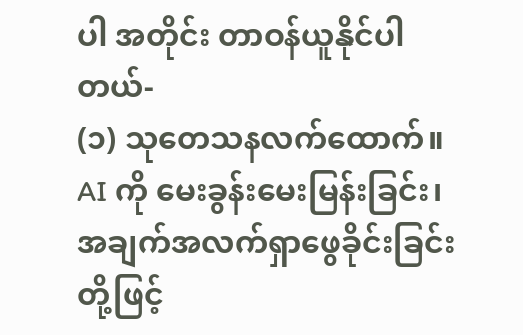ပါ အတိုင်း တာဝန်ယူနိုင်ပါတယ်-
(၁) သုတေသနလက်ထောက်။ AI ကို မေးခွန်းမေးမြန်းခြင်း၊ အချက်အလက်ရှာဖွေခိုင်းခြင်းတို့ဖြင့်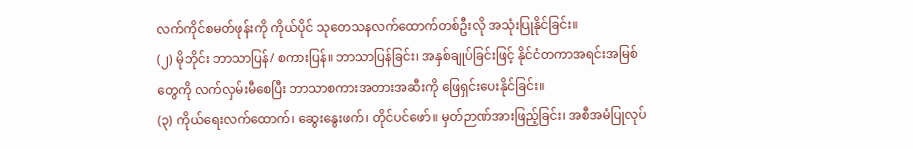လက်ကိုင်စမတ်ဖုန်းကို ကိုယ်ပိုင် သုတေသနလက်ထောက်တစ်ဦးလို အသုံးပြုနိုင်ခြင်း။
(၂) မိုဘိုင်း ဘာသာပြန်/ စကားပြန်။ ဘာသာပြန်ခြင်း၊ အနှစ်ချုပ်ခြင်းဖြင့် နိုင်ငံတကာအရင်းအမြစ်တွေကို လက်လှမ်းမီစေပြီး ဘာသာစကားအတားအဆီးကို ဖြေရှင်းပေးနိုင်ခြင်း။
(၃) ကိုယ်ရေးလက်ထောက်၊ ဆွေးနွေးဖက်၊ တိုင်ပင်ဖော်။ မှတ်ဉာဏ်အားဖြည့်ခြင်း၊ အစီအမံပြုလုပ်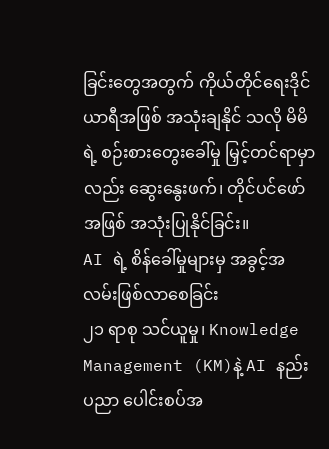ခြင်းတွေအတွက် ကိုယ်တိုင်ရေးဒိုင်ယာရီအဖြစ် အသုံးချနိုင် သလို မိမိရဲ့ စဉ်းစားတွေးခေါ်မှု မြှင့်တင်ရာမှာလည်း ဆွေးနွေးဖက်၊ တိုင်ပင်ဖော်အဖြစ် အသုံးပြုနိုင်ခြင်း။
AI ရဲ့ စိန်ခေါ်မှုများမှ အခွင့်အလမ်းဖြစ်လာစေခြင်း
၂၁ ရာစု သင်ယူမှု၊ Knowledge Management (KM)နဲ့ AI နည်းပညာ ပေါင်းစပ်အ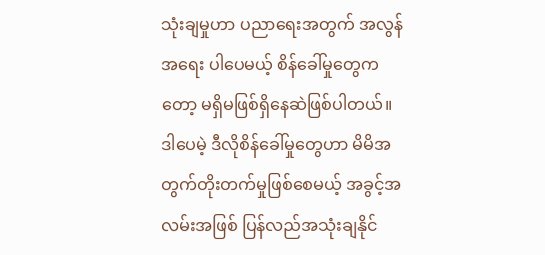သုံးချမှုဟာ ပညာရေးအတွက် အလွန်အရေး ပါပေမယ့် စိန်ခေါ်မှုတွေကတော့ မရှိမဖြစ်ရှိနေဆဲဖြစ်ပါတယ်။ ဒါပေမဲ့ ဒီလိုစိန်ခေါ်မှုတွေဟာ မိမိအတွက်တိုးတက်မှုဖြစ်စေမယ့် အခွင့်အလမ်းအဖြစ် ပြန်လည်အသုံးချနိုင်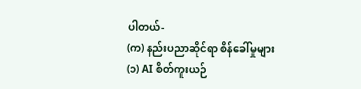ပါတယ်-
(က) နည်းပညာဆိုင်ရာ စိန်ခေါ်မှုများ
(၁) AI စိတ်ကူးယဉ်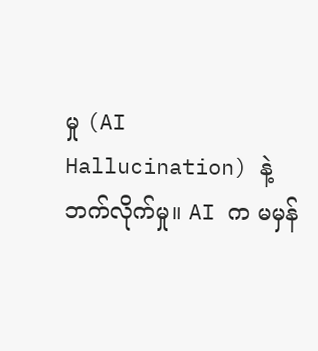မှု (AI Hallucination) နဲ့ ဘက်လိုက်မှု။ AI က မမှန်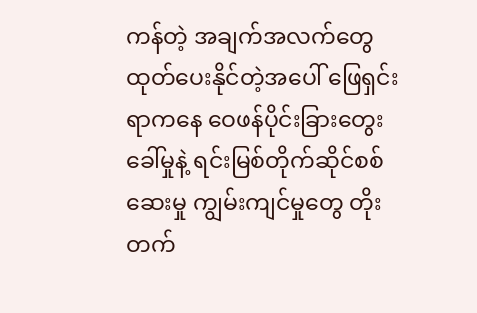ကန်တဲ့ အချက်အလက်တွေ ထုတ်ပေးနိုင်တဲ့အပေါ် ဖြေရှင်းရာကနေ ဝေဖန်ပိုင်းခြားတွေးခေါ်မှုနဲ့ ရင်းမြစ်တိုက်ဆိုင်စစ်ဆေးမှု ကျွမ်းကျင်မှုတွေ တိုးတက်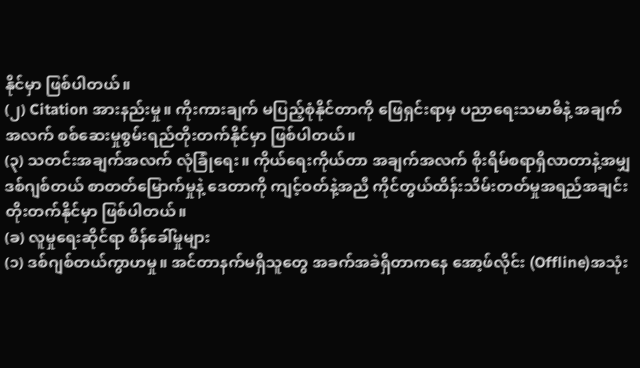နိုင်မှာ ဖြစ်ပါတယ်။
(၂) Citation အားနည်းမှု။ ကိုးကားချက် မပြည့်စုံနိုင်တာကို ဖြေရှင်းရာမှ ပညာရေးသမာဓိနဲ့ အချက်အလက် စစ်ဆေးမှုစွမ်းရည်တိုးတက်နိုင်မှာ ဖြစ်ပါတယ်။
(၃) သတင်းအချက်အလက် လုံခြုံရေး။ ကိုယ်ရေးကိုယ်တာ အချက်အလက် စိုးရိမ်စရာရှိလာတာနဲ့အမျှ ဒစ်ဂျစ်တယ် စာတတ်မြောက်မှုနဲ့ ဒေတာကို ကျင့်ဝတ်နဲ့အညီ ကိုင်တွယ်ထိန်းသိမ်းတတ်မှုအရည်အချင်း တိုးတက်နိုင်မှာ ဖြစ်ပါတယ်။
(ခ) လူမှုရေးဆိုင်ရာ စိန်ခေါ်မှုများ
(၁) ဒစ်ဂျစ်တယ်ကွာဟမှု။ အင်တာနက်မရှိသူတွေ အခက်အခဲရှိတာကနေ အော့ဖ်လိုင်း (Offline)အသုံး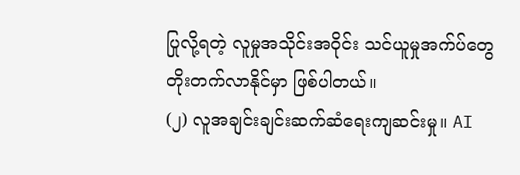ပြုလို့ရတဲ့ လူမှုအသိုင်းအဝိုင်း သင်ယူမှုအက်ပ်တွေ တိုးတက်လာနိုင်မှာ ဖြစ်ပါတယ်။
(၂) လူအချင်းချင်းဆက်ဆံရေးကျဆင်းမှု။ AI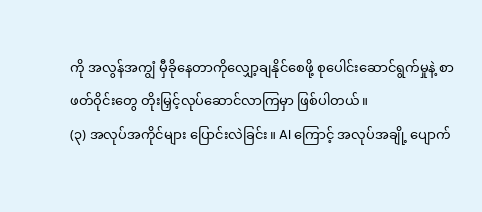ကို အလွန်အကျွံ မှီခိုနေတာကိုလျှော့ချနိုင်စေဖို့ စုပေါင်းဆောင်ရွက်မှုနဲ့ စာဖတ်ဝိုင်းတွေ တိုးမြှင့်လုပ်ဆောင်လာကြမှာ ဖြစ်ပါတယ်။
(၃) အလုပ်အကိုင်များ ပြောင်းလဲခြင်း။ AI ကြောင့် အလုပ်အချို့ ပျောက်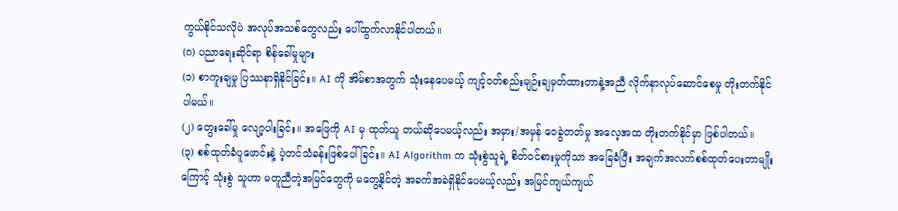ကွယ်နိုင်သလိုပဲ အလုပ်အသစ်တွေလည်း ပေါ်ထွက်လာနိုင်ပါတယ်။
(ဂ) ပညာရေးဆိုင်ရာ စိန်ခေါ်မှုများ
(၁) စာကူးချမှု ပြဿနာရှိနိုင်ခြင်း။ AI ကို အိမ်စာအတွက် သုံးနေပေမယ့် ကျင့်ဝတ်စည်းမျဉ်းချမှတ်ထားတာနဲ့အညီ လိုက်နာလုပ်ဆောင်စေမှု တိုးတက်နိုင်ပါမယ်။
(၂) တွေးခေါ်မှု လျော့ပါးခြင်း။ အဖြေကို AI မှ ထုတ်ယူ တယ်ဆိုပေမယ့်လည်း အမှား/အမှန် ဝေခွဲတတ်မှု အလေ့အထ တိုးတက်နိုင်မှာ ဖြစ်ပါတယ်။
(၃) စစ်ထုတ်ခံပူဖောင်းနဲ့ ပဲ့တင်သံခန်းဖြစ်ပေါ်ခြင်း။ AI Algorithm က သုံးစွဲသူရဲ့ စိတ်ဝင်စားမှုကိုသာ အခြေခံပြီး အချက်အလက်စစ်ထုတ်ပေးတာမျိုးကြောင့် သုံးစွဲ သူဟာ မတူညီတဲ့အမြင်တွေကို မတွေ့နိုင်တဲ့ အခက်အခဲရှိနိုင်ပေမယ့်လည်း အမြင်ကျယ်ကျယ်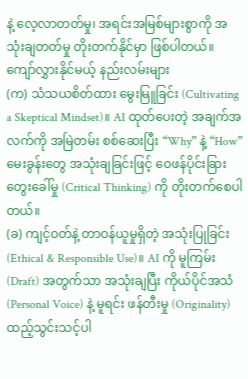နဲ့ လေ့လာတတ်မှု၊ အရင်းအမြစ်များစွာကို အသုံးချတတ်မှု တိုးတက်နိုင်မှာ ဖြစ်ပါတယ်။
ကျော်လွှားနိုင်မယ့် နည်းလမ်းများ
(က) သံသယစိတ်ထား မွေးမြူခြင်း (Cultivating a Skeptical Mindset)။ AI ထုတ်ပေးတဲ့ အချက်အလက်ကို အမြဲတမ်း စစ်ဆေးပြီး “Why” နဲ့ “How” မေးခွန်းတွေ အသုံးချခြင်းဖြင့် ဝေဖန်ပိုင်းခြားတွေးခေါ်မှု (Critical Thinking) ကို တိုးတက်စေပါတယ်။
(ခ) ကျင့်ဝတ်နဲ့ တာဝန်ယူမှုရှိတဲ့ အသုံးပြုခြင်း (Ethical & Responsible Use)။ AI ကို မူကြမ်း (Draft) အတွက်သာ အသုံးချပြီး ကိုယ်ပိုင်အသံ (Personal Voice) နဲ့ မူရင်း ဖန်တီးမှု (Originality) ထည့်သွင်းသင့်ပါ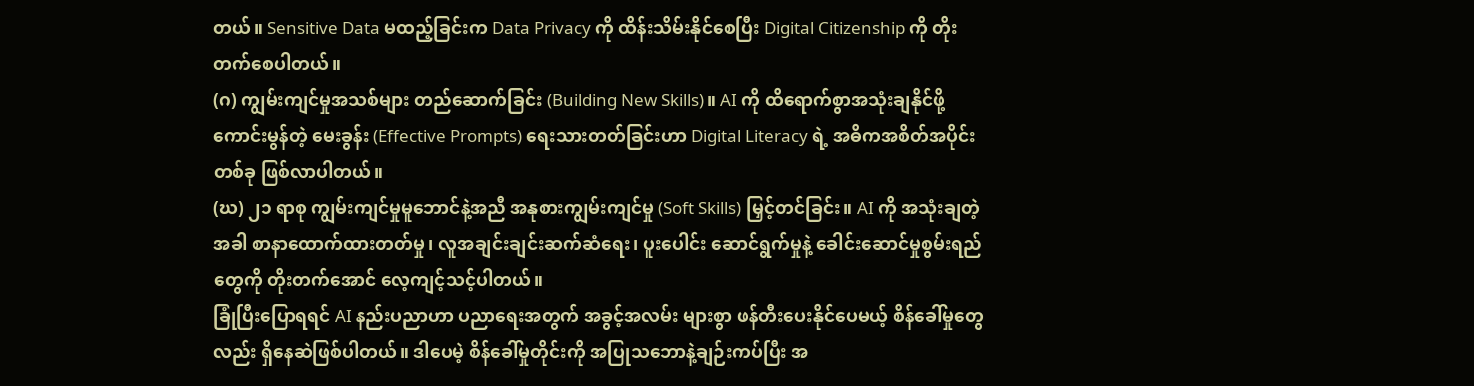တယ်။ Sensitive Data မထည့်ခြင်းက Data Privacy ကို ထိန်းသိမ်းနိုင်စေပြီး Digital Citizenship ကို တိုးတက်စေပါတယ်။
(ဂ) ကျွမ်းကျင်မှုအသစ်များ တည်ဆောက်ခြင်း (Building New Skills)။ AI ကို ထိရောက်စွာအသုံးချနိုင်ဖို့ ကောင်းမွန်တဲ့ မေးခွန်း (Effective Prompts) ရေးသားတတ်ခြင်းဟာ Digital Literacy ရဲ့ အဓိကအစိတ်အပိုင်းတစ်ခု ဖြစ်လာပါတယ်။
(ဃ) ၂၁ ရာစု ကျွမ်းကျင်မှုမူဘောင်နဲ့အညီ အနုစားကျွမ်းကျင်မှု (Soft Skills) မြှင့်တင်ခြင်း။ AI ကို အသုံးချတဲ့အခါ စာနာထောက်ထားတတ်မှု၊ လူအချင်းချင်းဆက်ဆံရေး၊ ပူးပေါင်း ဆောင်ရွက်မှုနဲ့ ခေါင်းဆောင်မှုစွမ်းရည်တွေကို တိုးတက်အောင် လေ့ကျင့်သင့်ပါတယ်။
ခြုံပြီးပြောရရင် AI နည်းပညာဟာ ပညာရေးအတွက် အခွင့်အလမ်း များစွာ ဖန်တီးပေးနိုင်ပေမယ့် စိန်ခေါ်မှုတွေလည်း ရှိနေဆဲဖြစ်ပါတယ်။ ဒါပေမဲ့ စိန်ခေါ်မှုတိုင်းကို အပြုသဘောနဲ့ချဉ်းကပ်ပြီး အ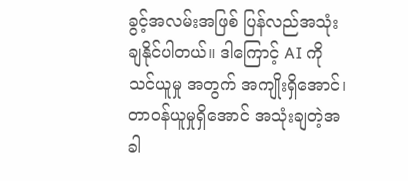ခွင့်အလမ်းအဖြစ် ပြန်လည်အသုံးချနိုင်ပါတယ်။ ဒါကြောင့် AI ကို သင်ယူမှု အတွက် အကျိုးရှိအောင်၊ တာဝန်ယူမှုရှိအောင် အသုံးချတဲ့အခါ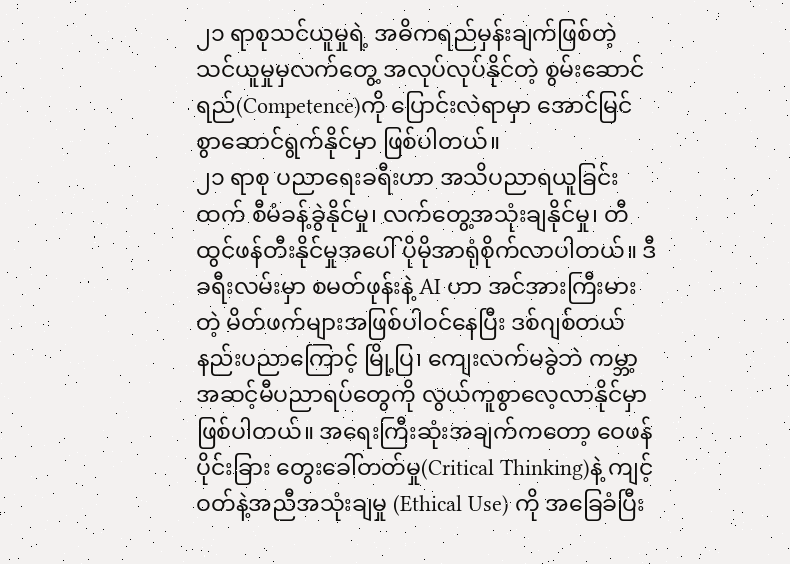၂၁ ရာစုသင်ယူမှုရဲ့ အဓိကရည်မှန်းချက်ဖြစ်တဲ့ သင်ယူမှုမှလက်တွေ့ အလုပ်လုပ်နိုင်တဲ့ စွမ်းဆောင်ရည်(Competence)ကို ပြောင်းလဲရာမှာ အောင်မြင်စွာဆောင်ရွက်နိုင်မှာ ဖြစ်ပါတယ်။
၂၁ ရာစု ပညာရေးခရီးဟာ အသိပညာရယူခြင်းထက် စီမံခန့်ခွဲနိုင်မှု၊ လက်တွေ့အသုံးချနိုင်မှု၊ တီထွင်ဖန်တီးနိုင်မှုအပေါ် ပိုမိုအာရုံစိုက်လာပါတယ်။ ဒီခရီးလမ်းမှာ စမတ်ဖုန်းနဲ့ AI ဟာ အင်အားကြီးမားတဲ့ မိတ်ဖက်များအဖြစ်ပါဝင်နေပြီး ဒစ်ဂျစ်တယ်နည်းပညာကြောင့် မြို့ပြ၊ ကျေးလက်မခွဲဘဲ ကမ္ဘာ့အဆင့်မီပညာရပ်တွေကို လွယ်ကူစွာလေ့လာနိုင်မှာ ဖြစ်ပါတယ်။ အရေးကြီးဆုံးအချက်ကတော့ ဝေဖန်ပိုင်းခြား တွေးခေါ်တတ်မှု(Critical Thinking)နဲ့ ကျင့်ဝတ်နဲ့အညီအသုံးချမှု (Ethical Use) ကို အခြေခံပြီး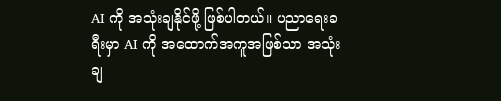AI ကို အသုံးချနိုင်ဖို့ ဖြစ်ပါတယ်။ ပညာရေးခရီးမှာ AI ကို အထောက်အကူအဖြစ်သာ အသုံးချ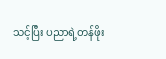သင့်ပြီး ပညာရဲ့တန်ဖိုး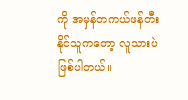ကို အမှန်တကယ်ဖန်တီးနိုင်သူကတော့ လူသားပဲဖြစ်ပါတယ်။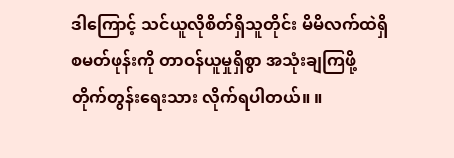ဒါကြောင့် သင်ယူလိုစိတ်ရှိသူတိုင်း မိမိလက်ထဲရှိ စမတ်ဖုန်းကို တာဝန်ယူမှုရှိစွာ အသုံးချကြဖို့ တိုက်တွန်းရေးသား လိုက်ရပါတယ်။ ။